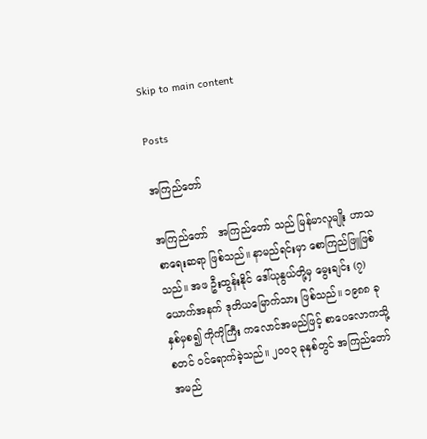Skip to main content

Posts

အကြည်တော်

အကြည်တော်   အကြည်တော် သည် မြန်မာလူမျိုး ဟာသစာရေးဆရာ ဖြစ်သည်။ နာမည်ရင်းမှာ စောကြည်ဖြူဖြစ်သည်။ အဖ ဦးထွန်းနိုင် ဒေါ်ယုနွယ်တို့မှ မွေးချင်း (၇) ယောက်အနက် ဒုတိယမြောက်သား ဖြစ်သည်။ ၁၉၈၈ ခုနှစ်မှစ၍ ကိုကိုကြီး ကလောင်အမည်ဖြင့် စာပေလောကသို့ စတင် ဝင်ရောက်ခဲ့သည်။ ၂၀၀၃ ခုနှစ်တွင် အကြည်တော် အမည်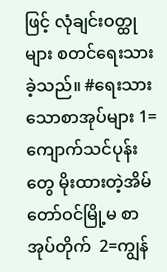ဖြင့် လုံချင်းဝတ္ထုများ စတင်ရေးသားခဲ့သည်။ #ရေးသားသောစာအုပ်များ 1=ကျောက်သင်ပုန်းတွေ မိုးထားတဲ့အိမ် တော်ဝင်မြို့မ စာအုပ်တိုက်  2=ကျွန်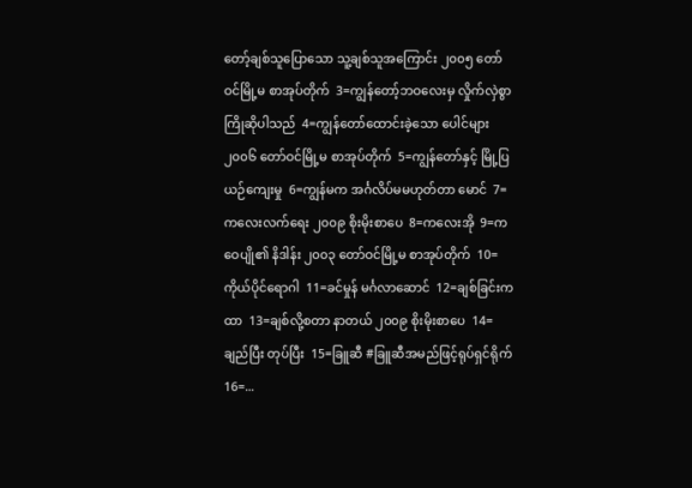တော့်ချစ်သူပြောသော သူ့ချစ်သူအကြောင်း ၂၀၀၅ တော်ဝင်မြို့မ စာအုပ်တိုက်  3=ကျွန်တော့်ဘဝလေးမှ လှိုက်လှဲစွာ ကြိုဆိုပါသည်  4=ကျွန်တော်ထောင်းခဲ့သော ပေါင်များ ၂၀၀၆ တော်ဝင်မြို့မ စာအုပ်တိုက်  5=ကျွန်တော်နှင့် မြို့ပြယဉ်ကျေးမှု  6=ကျွန်မက အင်္ဂလိပ်မမဟုတ်တာ မောင်  7=ကလေးလက်ရေး ၂၀၀၉ စိုးမိုးစာပေ  8=ကလေးအို  9=ကဝေပျို၏ နိဒါန်း ၂၀၀၃ တော်ဝင်မြို့မ စာအုပ်တိုက်  10=ကိုယ်ပိုင်ရောဂါ  11=ခင်မှုန် မင်္ဂလာဆောင်  12=ချစ်ခြင်းကထာ  13=ချစ်လို့စတာ နာတယ် ၂၀၀၉ စိုးမိုးစာပေ  14=ချည်ပြီး တုပ်ပြီး  15=ခြူဆီ #ခြူဆီအမည်ဖြင့်ရုပ်ရှင်ရိုက် 16=...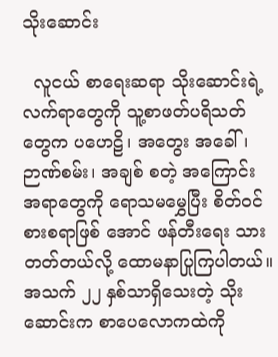သိုးဆောင်း

  လူငယ် စာရေးဆရာ သိုးဆောင်းရဲ့ လက်ရာတွေကို သူ့စာဖတ်ပရိသတ် တွေက ပဟေဠိ၊ အတွေး အခေါ်၊ ဉာဏ်စမ်း၊ အချစ် စတဲ့ အကြောင်း အရာတွေကို ရောသမမွှေပြီး စိတ်ဝင်စားစရာဖြစ် အောင် ဖန်တီးရေး သားတတ်တယ်လို့ ထောမနာပြုကြပါတယ်။ အသက် ၂၂ နှစ်သာရှိသေးတဲ့ သိုးဆောင်းက စာပေလောကထဲကို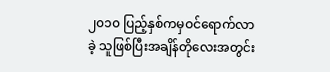၂၀၁၀ ပြည့်နှစ်ကမှဝင်ရောက်လာခဲ့ သူဖြစ်ပြီးအချိန်တိုလေးအတွင်း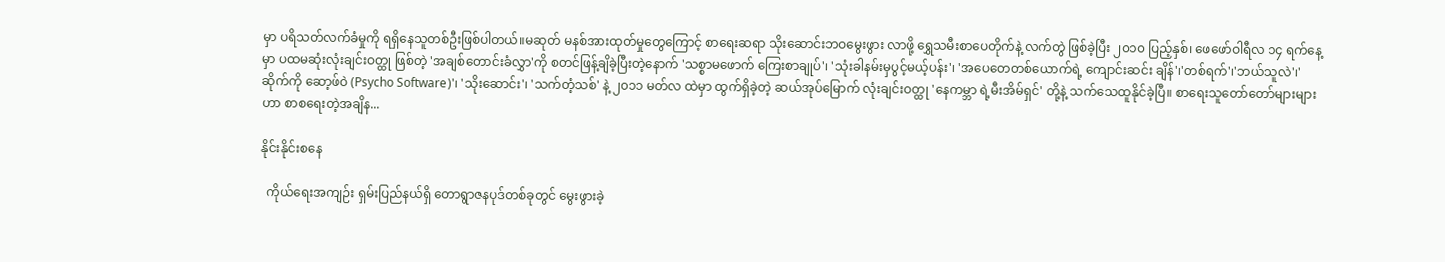မှာ ပရိသတ်လက်ခံမှုကို ရရှိနေသူတစ်ဦးဖြစ်ပါတယ်။မဆုတ် မနစ်အားထုတ်မှုတွေကြောင့် စာရေးဆရာ သိုးဆောင်းဘဝမွေးဖွား လာဖို့ ရွှေသမီးစာပေတိုက်နဲ့ လက်တွဲ ဖြစ်ခဲ့ပြီး ၂၀၁၀ ပြည့်နှစ်၊ ဖေဖော်ဝါရီလ ၁၄ ရက်နေ့မှာ ပထမဆုံးလုံးချင်းဝတ္ထု ဖြစ်တဲ့ 'အချစ်တောင်းခံလွှာ'ကို စတင်ဖြန့်ချိခဲ့ပြီးတဲ့နောက် 'သစ္စာမဖောက် ကြေးစာချုပ်'၊ 'သုံးခါနမ်းမှပွင့်မယ့်ပန်း'၊ 'အပေတေတစ်ယောက်ရဲ့ ကျောင်းဆင်း ချိန်'၊'တစ်ရက်'၊'ဘယ်သူလဲ'၊'ဆိုက်ကို ဆော့ဖ်ဝဲ (Psycho Software)'၊ 'သိုးဆောင်း'၊ 'သက်တံ့သစ်' နဲ့ ၂၀၁၁ မတ်လ ထဲမှာ ထွက်ရှိခဲ့တဲ့ ဆယ်အုပ်မြောက် လုံးချင်းဝတ္ထု 'နေကမ္ဘာ ရဲ့မီးအိမ်ရှင်' တို့နဲ့ သက်သေထူနိုင်ခဲ့ပြီ။ စာရေးသူတော်တော်များများဟာ စာစရေးတဲ့အချိန...

နိုင်းနိုင်းစနေ

  ကိုယ်ရေးအကျဉ်း ရှမ်းပြည်နယ်ရှိ တောရွာဇနပုဒ်တစ်ခုတွင် မွေးဖွားခဲ့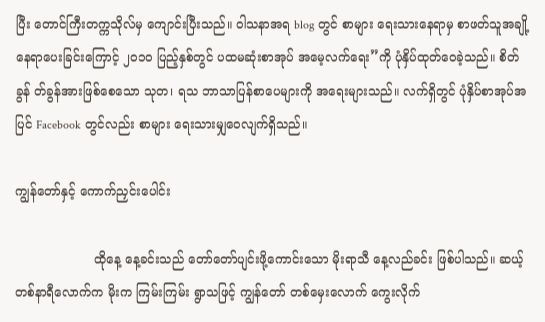ပြီး တောင်ကြီးတက္ကသိုလ်မှ ကျောင်းပြီးသည်။ ဝါသနာအရ blog တွင် စာများ ရေးသားနေရာမှ စာဖတ်သူအချို့ နေရာပေးခြင်းကြောင့် ၂၀၁၀ ပြည့်နှစ်တွင် ပထမဆုံးစာအုပ် အမေ့လက်ရေး”ကို ပုံနှိပ်ထုတ်ဝေခဲ့သည်။ စိတ်ခွန် တ်ခွန်အားဖြစ်စေသော သုတ၊ ရသ ဘာသာပြန်စာပေများကို အရေးများသည်။ လက်ရှိတွင် ပုံနှိပ်စာအုပ်အပြင် Facebook တွင်လည်း စာများ ရေးသားမျှဝေလျက်ရှိသည်။

ကျွန်တော်နှင့် ကောက်ညှင်းပေါင်း

                    ထိုနေ့ နေ့ခင်းသည် တော်တော်ပျင်းဖို့ကောင်းသော မိုးရာသီ နေ့လည်ခင်း ဖြစ်ပါသည်။ ဆယ့်တစ်နာရီလောက်က မိုးက ကြမ်းကြမ်း ရွာသဖြင့် ကျွန်တော် တစ်မှေးလောက် ကွေးလိုက်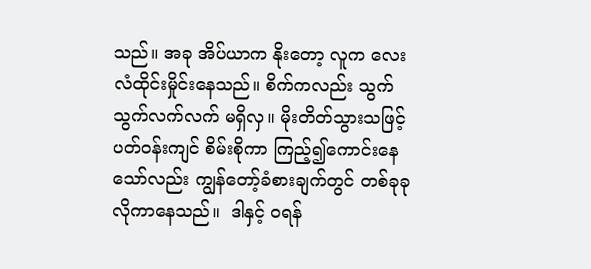သည်။ အခု အိပ်ယာက နိုးတော့ လူက လေးလံထိုင်းမှိုင်းနေသည်။ စိက်ကလည်း သွက်သွက်လက်လက် မရှိလှ။ မိုးတိတ်သွားသဖြင့် ပတ်ဝန်းကျင် စိမ်းစိုကာ ကြည့်၍ကောင်းနေသော်လည်း ကျွန်တော့်ခံစားချက်တွင် တစ်ခုခု လိုကာနေသည်။  ဒါနှင့် ဝရန်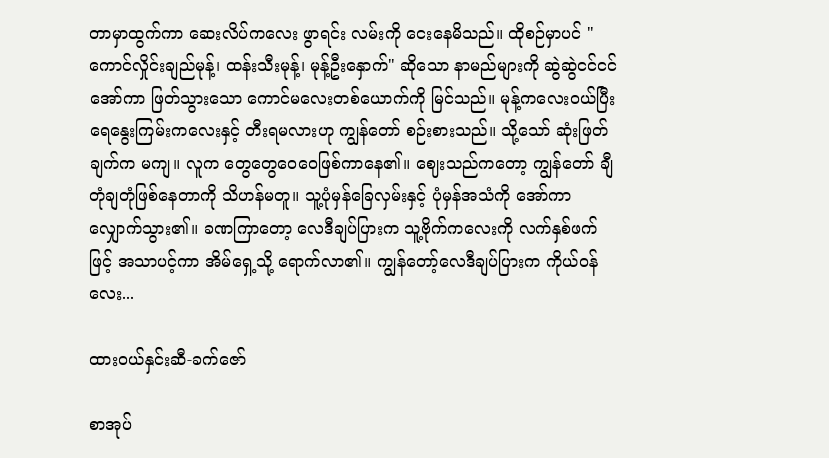တာမှာထွက်ကာ ဆေးလိပ်ကလေး ဖွာရင်း လမ်းကို ငေးနေမိသည်။ ထိုစဉ်မှာပင် "ကောင်လှိုင်းချည်မုန့်၊ ထန်းသီးမုန့်၊ မုန့်ဦးနှောက်" ဆိုသော နာမည်များကို ဆွဲဆွဲငင်ငင် အော်ကာ ဖြတ်သွားသော ကောင်မလေးတစ်ယောက်ကို မြင်သည်။ မုန့်ကလေးဝယ်ပြီး ရေနွေးကြမ်းကလေးနှင့် တီးရမလားဟု ကျွန်တော် စဉ်းစားသည်။ သို့သော် ဆုံးဖြတ်ချက်က မကျ။ လူက တွေတွေဝေဝေဖြစ်ကာနေ၏။ ဈေးသည်ကတော့ ကျွန်တော် ချီတုံချတုံဖြစ်နေတာကို သိဟန်မတူ။ သူ့ပုံမှန်ခြေလှမ်းနှင့် ပုံမှန်အသံကို အော်ကာ လျှောက်သွား၏။ ခဏကြာတော့ လေဒီချပ်ပြားက သူ့ဗိုက်ကလေးကို လက်နှစ်ဖက်ဖြင့် အသာပင့်ကာ အိမ်ရှေ့သို့ ရောက်လာ၏။ ကျွန်တော့်လေဒီချပ်ပြားက ကိုယ်ဝန်လေး...

ထားဝယ်နှင်းဆီ-ခက်ဇော်

စာအုပ်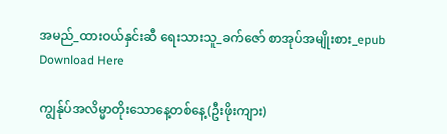အမည်_ထားဝယ်နှင်းဆီ ရေးသားသူ_ခက်ဇော် စာအုပ်အမျိုးစား_epub Download Here

ကျွန်ုပ်အလိမ္မာတိုးသောနေ့တစ်နေ့(ဦးဖိုးကျား)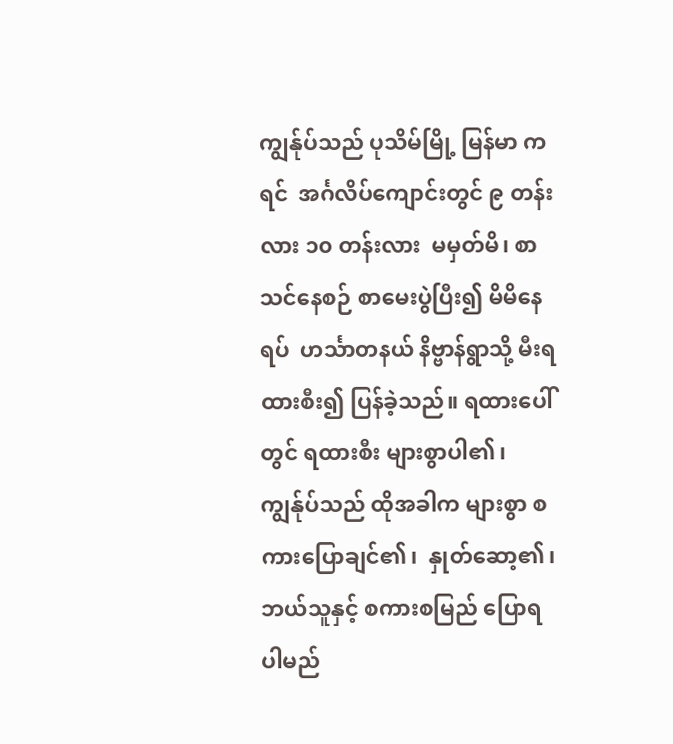ကျွန်ုပ်သည် ပုသိမ်မြို့ မြန်မာ ကရင်  အင်္ဂလိပ်ကျောင်းတွင် ၉ တန်းလား ၁၀ တန်းလား  မမှတ်မိ၊ စာသင်နေစဉ် စာမေးပွဲပြီး၍ မိမိနေရပ်  ဟင်္သာတနယ် နိဗ္ဗာန်ရွာသို့ မီးရထားစီး၍ ပြန်ခဲ့သည်။ ရထားပေါ်တွင် ရထားစီး များစွာပါ၏၊  ကျွန်ုပ်သည် ထိုအခါက များစွာ စကားပြောချင်၏၊  နှုတ်ဆော့၏၊ ဘယ်သူနှင့် စကားစမြည် ပြောရ ပါမည်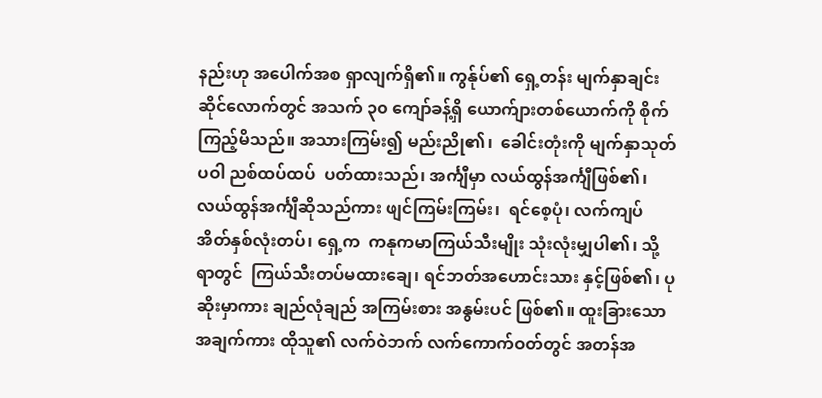နည်းဟု အပေါက်အစ ရှာလျက်ရှိ၏။ ကွန်ုပ်၏ ရှေ့တန်း မျက်နှာချင်းဆိုင်လောက်တွင် အသက် ၃၀ ကျော်ခန့်ရှိ ယောက်ျားတစ်ယောက်ကို စိုက်ကြည့်မိသည်။ အသားကြမ်း၍ မည်းညို၏၊  ခေါင်းတုံးကို မျက်နှာသုတ်ပဝါ ညစ်ထပ်ထပ်  ပတ်ထားသည်၊ အင်္ကျီမှာ လယ်ထွန်အင်္ကျီဖြစ်၏၊  လယ်ထွန်အင်္ကျီဆိုသည်ကား ဖျင်ကြမ်းကြမ်း၊  ရင်စေ့ပုံ၊ လက်ကျပ် အိတ်နှစ်လုံးတပ်၊ ရှေ့က  ကနုကမာကြယ်သီးမျိုး သုံးလုံးမျှပါ၏၊ သို့ရာတွင်  ကြယ်သီးတပ်မထားချေ၊ ရင်ဘတ်အဟောင်းသား နှင့်ဖြစ်၏၊ ပုဆိုးမှာကား ချည်လုံချည် အကြမ်းစား အနွမ်းပင် ဖြစ်၏။ ထူးခြားသောအချက်ကား ထိုသူ၏ လက်ဝဲဘက် လက်ကောက်ဝတ်တွင် အတန်အ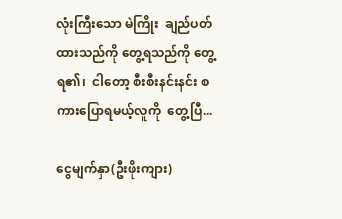လုံးကြီးသော မဲကြိုး  ချည်ပတ်ထားသည်ကို တွေ့ရသည်ကို တွေ့ရ၏၊  ငါတော့ စီးစီးနင်းနင်း စကားပြောရမယ့်လူကို  တွေ့ပြီ...

ငွေမျက်နှာ(ဦးဖိုးကျား)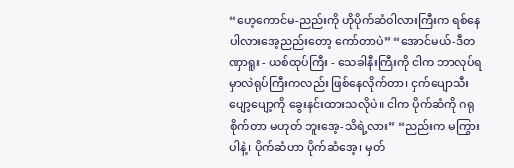“ဟေ့ကောင်မ-ညည်းကို ဟိုပိုက်ဆံဝါလားကြီးက ရစ်နေပါလားအေ့ညည်းတော့ ကော်တာပဲ” “အောင်မယ်-ဒီတဏှာရူး - ယစ်ထုပ်ကြီး - သေခါနီးကြီးကို ငါက ဘာလုပ်ရမှာလဲရုပ်ကြီးကလည်း ဖြစ်နေလိုက်တာ၊ ငှက်ပျောသီး ပျော့ပျော့ကို ခွေးနင်းထားသလိုပဲ။ ငါက ပိုက်ဆံကို ဂရုစိုက်တာ မဟုတ် ဘူးအေ့-သိရဲ့လား” “ညည်းက မကြွားပါနဲ့၊ ပိုက်ဆံဟာ ပိုက်ဆံအေ့၊ မှတ်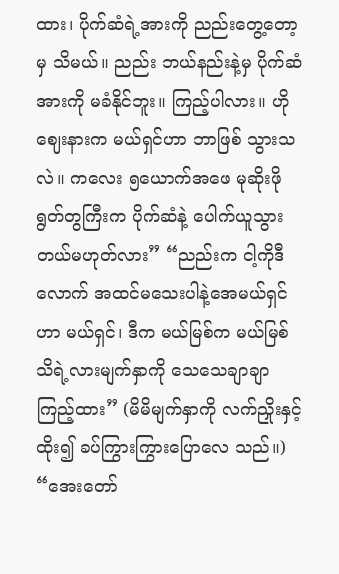ထား၊ ပိုက်ဆံရဲ့အားကို ညည်းတွေ့တော့မှ သိမယ်။ ညည်း ဘယ်နည်းနဲ့မှ ပိုက်ဆံအားကို မခံနိုင်ဘူး။ ကြည့်ပါလား။ ဟိုဈေးနားက မယ်ရှင်ဟာ ဘာဖြစ် သွားသလဲ။ ကလေး ၅ယောက်အဖေ မုဆိုးဖိုရွတ်တွကြီးက ပိုက်ဆံနဲ့ ပေါက်ယူသွားတယ်မဟုတ်လား” “ညည်းက ငါ့ကိုဒီလောက် အထင်မသေးပါနဲ့အေမယ်ရှင်ဟာ မယ်ရှင်၊ ဒီက မယ်မြစ်က မယ်မြစ်သိရဲ့လားမျက်နှာကို သေသေချာချာ ကြည့်ထား” (မိမိမျက်နှာကို လက်ညှိုးနှင့် ထိုး၍ ခပ်ကြွားကြွားပြောလေ သည်။) “အေးတော်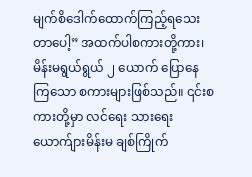မျက်စိဒေါက်ထောက်ကြည့်ရသေးတာပေါ့” အထက်ပါစကားတို့ကား၊ မိန်းမရွယ်ရွယ် ၂ ယောက် ပြောနေကြသော စကားများဖြစ်သည်။ ၎င်းစကားတို့မှာ လင်ရေး သားရေးယောက်ျားမိန်းမ ချစ်ကြိုက်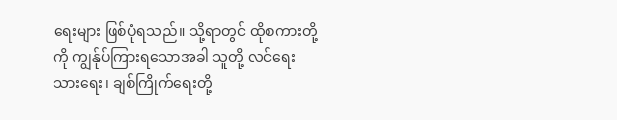ရေးများ ဖြစ်ပုံရသည်။ သို့ရာတွင် ထိုစကားတို့ကို ကျွန်ုပ်ကြားရသောအခါ သူတို့ လင်ရေး သားရေး၊ ချစ်ကြိုက်ရေးတို့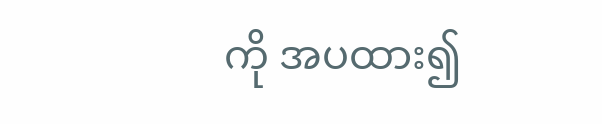ကို အပထား၍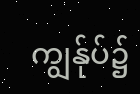ကျွန်ုပ်၌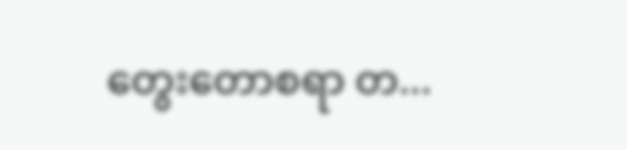တွေးတောစရာ တ...